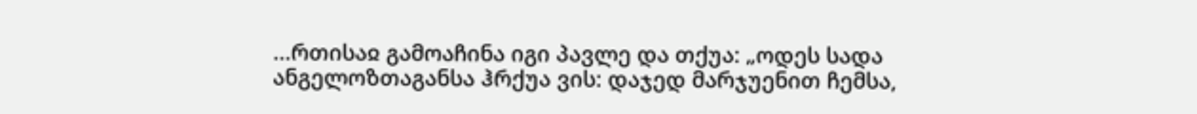...რთისაჲ გამოაჩინა იგი პავლე და თქუა: „ოდეს სადა ანგელოზთაგანსა ჰრქუა ვის: დაჯედ მარჯუენით ჩემსა,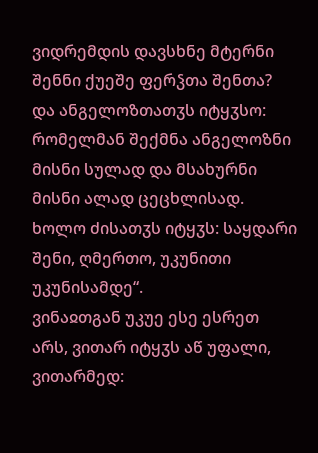ვიდრემდის დავსხნე მტერნი შენნი ქუეშე ფერჴთა შენთა? და ანგელოზთათჳს იტყჳსო: რომელმან შექმნა ანგელოზნი მისნი სულად და მსახურნი მისნი ალად ცეცხლისად. ხოლო ძისათჳს იტყჳს: საყდარი შენი, ღმერთო, უკუნითი უკუნისამდე“.
ვინაჲთგან უკუე ესე ესრეთ არს, ვითარ იტყჳს აწ უფალი, ვითარმედ: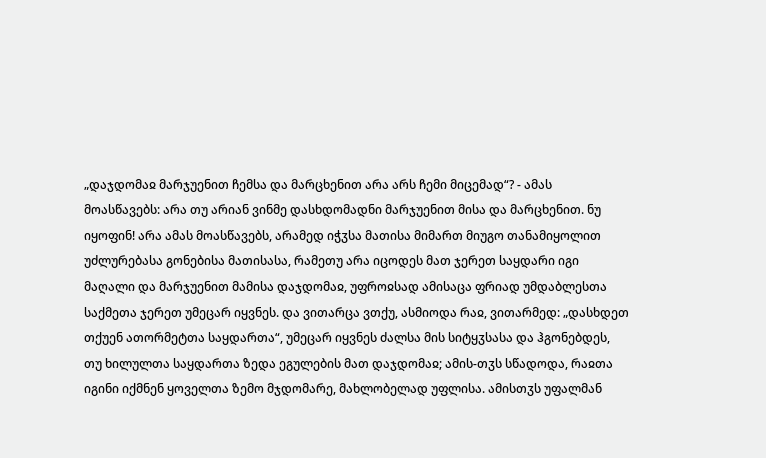„დაჯდომაჲ მარჯუენით ჩემსა და მარცხენით არა არს ჩემი მიცემად“? - ამას მოასწავებს: არა თუ არიან ვინმე დასხდომადნი მარჯუენით მისა და მარცხენით. ნუ იყოფინ! არა ამას მოასწავებს, არამედ იჭჳსა მათისა მიმართ მიუგო თანამიყოლით უძლურებასა გონებისა მათისასა, რამეთუ არა იცოდეს მათ ჯერეთ საყდარი იგი მაღალი და მარჯუენით მამისა დაჯდომაჲ, უფროჲსად ამისაცა ფრიად უმდაბლესთა საქმეთა ჯერეთ უმეცარ იყვნეს. და ვითარცა ვთქუ, ასმიოდა რაჲ, ვითარმედ: „დასხდეთ თქუენ ათორმეტთა საყდართა“, უმეცარ იყვნეს ძალსა მის სიტყჳსასა და ჰგონებდეს, თუ ხილულთა საყდართა ზედა ეგულების მათ დაჯდომაჲ; ამის-თჳს სწადოდა, რაჲთა იგინი იქმნენ ყოველთა ზემო მჯდომარე, მახლობელად უფლისა. ამისთჳს უფალმან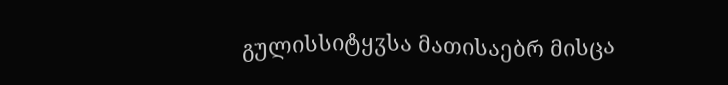გულისსიტყჳსა მათისაებრ მისცა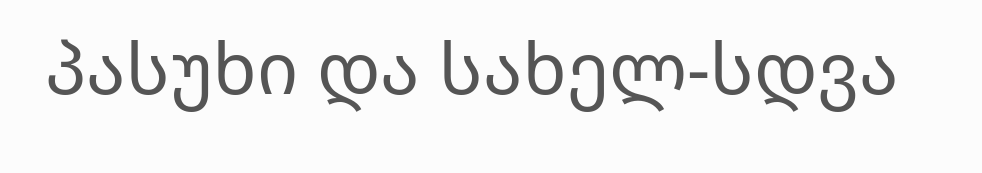პასუხი და სახელ-სდვა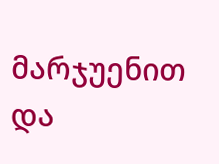მარჯუენით და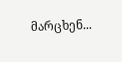მარცხენ...